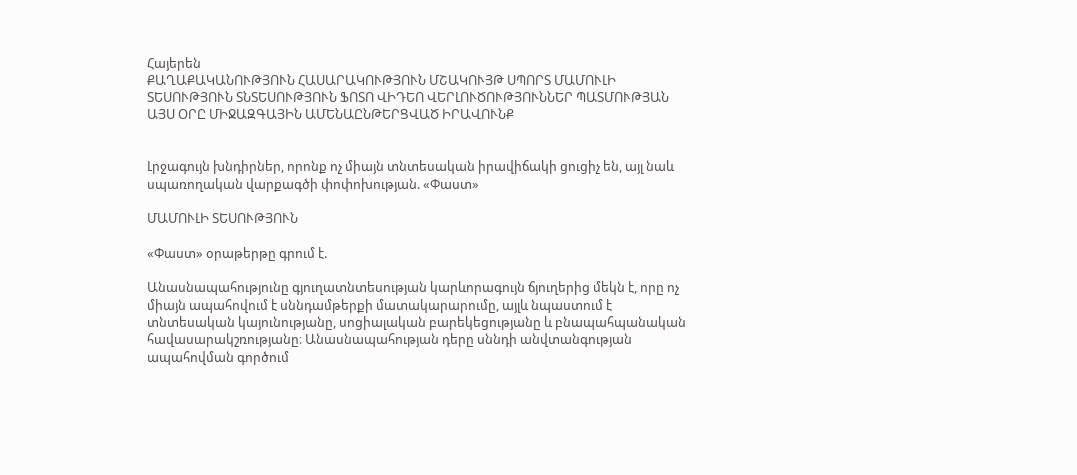Հայերեն
ՔԱՂԱՔԱԿԱՆՈՒԹՅՈՒՆ ՀԱՍԱՐԱԿՈՒԹՅՈՒՆ ՄՇԱԿՈՒՅԹ ՍՊՈՐՏ ՄԱՄՈՒԼԻ ՏԵՍՈՒԹՅՈՒՆ ՏՆՏԵՍՈՒԹՅՈՒՆ ՖՈՏՈ ՎԻԴԵՈ ՎԵՐԼՈՒԾՈՒԹՅՈՒՆՆԵՐ ՊԱՏՄՈՒԹՅԱՆ ԱՅՍ ՕՐԸ ՄԻՋԱԶԳԱՅԻՆ ԱՄԵՆԱԸՆԹԵՐՑՎԱԾ ԻՐԱՎՈՒՆՔ


Լրջագույն խնդիրներ, որոնք ոչ միայն տնտեսական իրավիճակի ցուցիչ են, այլ նաև սպառողական վարքագծի փոփոխության. «Փաստ»

ՄԱՄՈՒԼԻ ՏԵՍՈՒԹՅՈՒՆ

«Փաստ» օրաթերթը գրում է.

Անասնապահությունը գյուղատնտեսության կարևորագույն ճյուղերից մեկն է, որը ոչ միայն ապահովում է սննդամթերքի մատակարարումը, այլև նպաստում է տնտեսական կայունությանը, սոցիալական բարեկեցությանը և բնապահպանական հավասարակշռությանը։ Անասնապահության դերը սննդի անվտանգության ապահովման գործում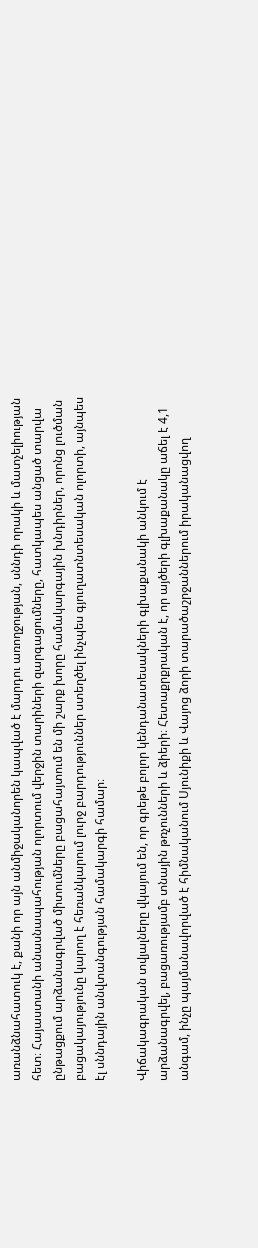առանձնահատուկ է, քանի որ այն անմիջականորեն կապված է մարդու առողջության, սննդի որակի և մատչելիության հետ։ Հայաստանի անասնապահության ոլորտում վերջին տարիների զարգացումները, հատկապես անցած տարվա ընթացքում արձանագրված միտումները բացահայտում են մի շարք խորը համակարգային խնդիրներ, որոնց լուծման բացակայությունը կարող է հեռանկարում լուրջ բարդություններ ստեղծել ինչպես գյուղատնտեսական ոլորտի, այնպես էլ սննդային անվտանգության համակարգի համար։

Վիճակագրական տվյալները վկայում են, որ գրեթե բոլոր կենդանատեսակների գլխաքանակի անկում է արձանագրվել, բացառությամբ տնային թռչունների և ձիերի։ Հետաքրքրական է, որ այծերի գլխաքանակը աճել է 4,1 անգամ, ինչը պայմանավորված է հիմնականում Սյունիքի և Վայոց ձորի տարածաշրջաններում իրականացվող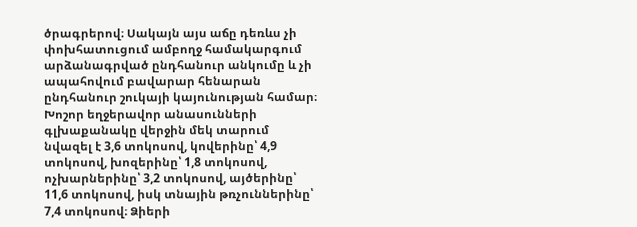ծրագրերով։ Սակայն այս աճը դեռևս չի փոխհատուցում ամբողջ համակարգում արձանագրված ընդհանուր անկումը և չի ապահովում բավարար հենարան ընդհանուր շուկայի կայունության համար։ Խոշոր եղջերավոր անասունների գլխաքանակը վերջին մեկ տարում նվազել է 3,6 տոկոսով, կովերինը՝ 4,9 տոկոսով, խոզերինը՝ 1,8 տոկոսով, ոչխարներինը՝ 3,2 տոկոսով, այծերինը՝ 11,6 տոկոսով, իսկ տնային թռչուններինը՝ 7,4 տոկոսով։ Ձիերի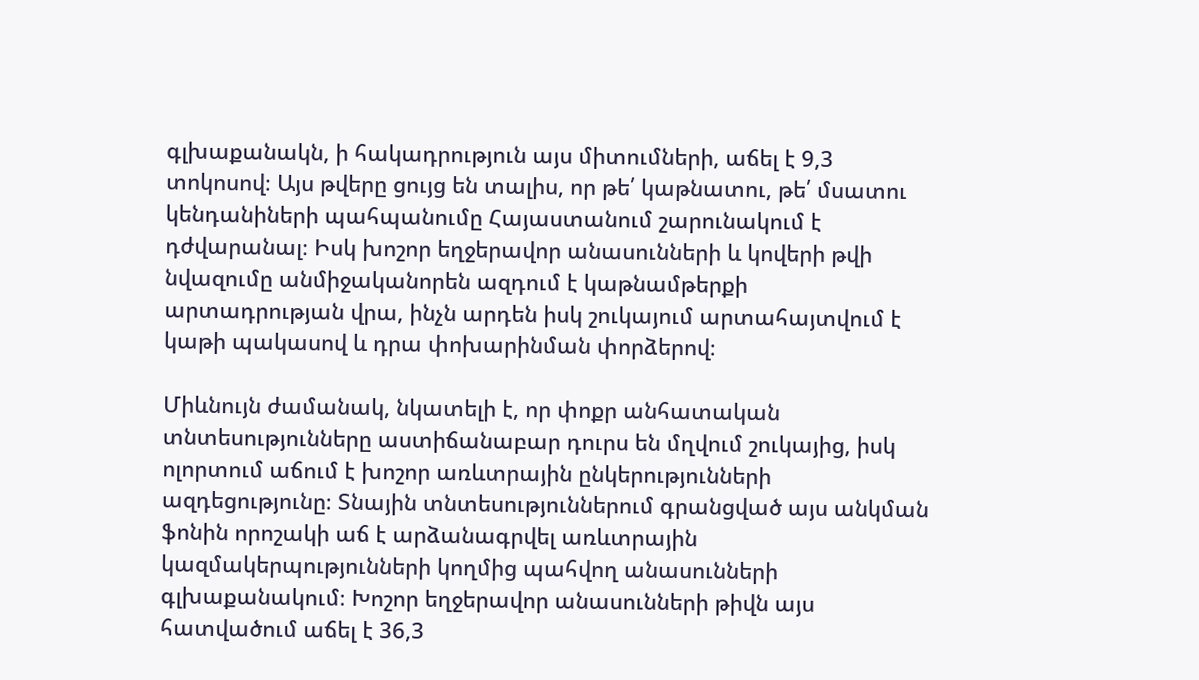գլխաքանակն, ի հակադրություն այս միտումների, աճել է 9,3 տոկոսով։ Այս թվերը ցույց են տալիս, որ թե՛ կաթնատու, թե՛ մսատու կենդանիների պահպանումը Հայաստանում շարունակում է դժվարանալ։ Իսկ խոշոր եղջերավոր անասունների և կովերի թվի նվազումը անմիջականորեն ազդում է կաթնամթերքի արտադրության վրա, ինչն արդեն իսկ շուկայում արտահայտվում է կաթի պակասով և դրա փոխարինման փորձերով։

Միևնույն ժամանակ, նկատելի է, որ փոքր անհատական տնտեսությունները աստիճանաբար դուրս են մղվում շուկայից, իսկ ոլորտում աճում է խոշոր առևտրային ընկերությունների ազդեցությունը։ Տնային տնտեսություններում գրանցված այս անկման ֆոնին որոշակի աճ է արձանագրվել առևտրային կազմակերպությունների կողմից պահվող անասունների գլխաքանակում։ Խոշոր եղջերավոր անասունների թիվն այս հատվածում աճել է 36,3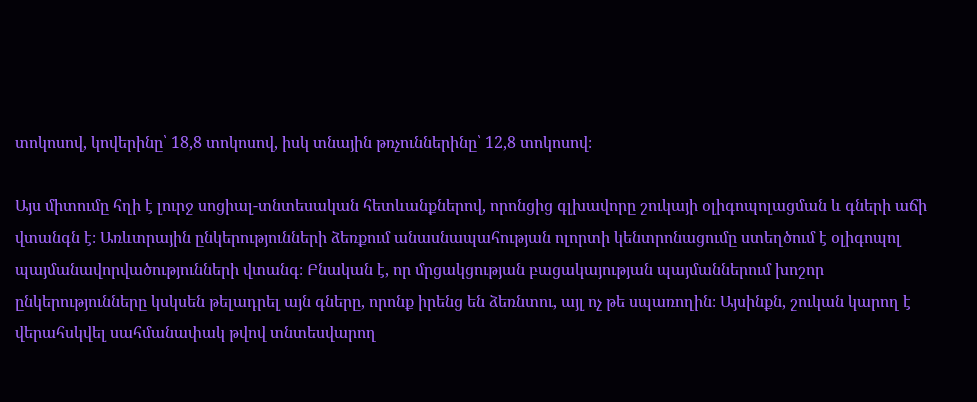տոկոսով, կովերինը՝ 18,8 տոկոսով, իսկ տնային թռչուններինը՝ 12,8 տոկոսով։

Այս միտումը հղի է լուրջ սոցիալ-տնտեսական հետևանքներով, որոնցից գլխավորը շուկայի օլիգոպոլացման և գների աճի վտանգն է։ Առևտրային ընկերությունների ձեռքում անասնապահության ոլորտի կենտրոնացումը ստեղծում է օլիգոպոլ պայմանավորվածությունների վտանգ։ Բնական է, որ մրցակցության բացակայության պայմաններում խոշոր ընկերությունները կսկսեն թելադրել այն գները, որոնք իրենց են ձեռնտու, այլ ոչ թե սպառողին։ Այսինքն, շուկան կարող է վերահսկվել սահմանափակ թվով տնտեսվարող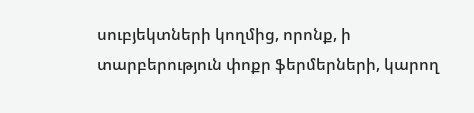սուբյեկտների կողմից, որոնք, ի տարբերություն փոքր ֆերմերների, կարող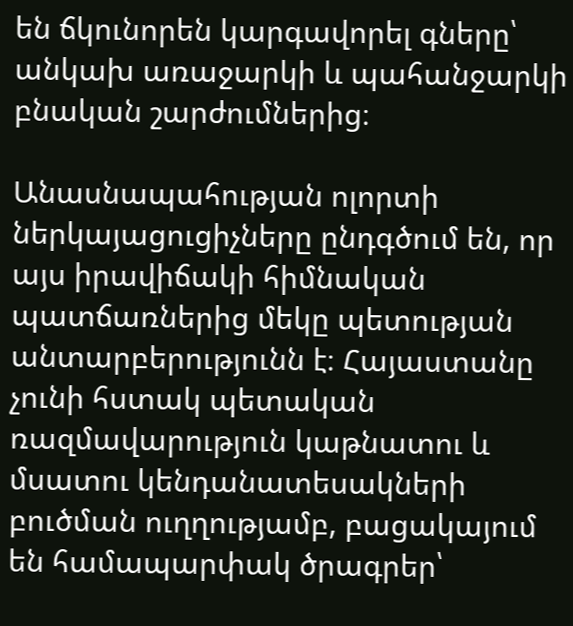են ճկունորեն կարգավորել գները՝ անկախ առաջարկի և պահանջարկի բնական շարժումներից։

Անասնապահության ոլորտի ներկայացուցիչները ընդգծում են, որ այս իրավիճակի հիմնական պատճառներից մեկը պետության անտարբերությունն է։ Հայաստանը չունի հստակ պետական ռազմավարություն կաթնատու և մսատու կենդանատեսակների բուծման ուղղությամբ, բացակայում են համապարփակ ծրագրեր՝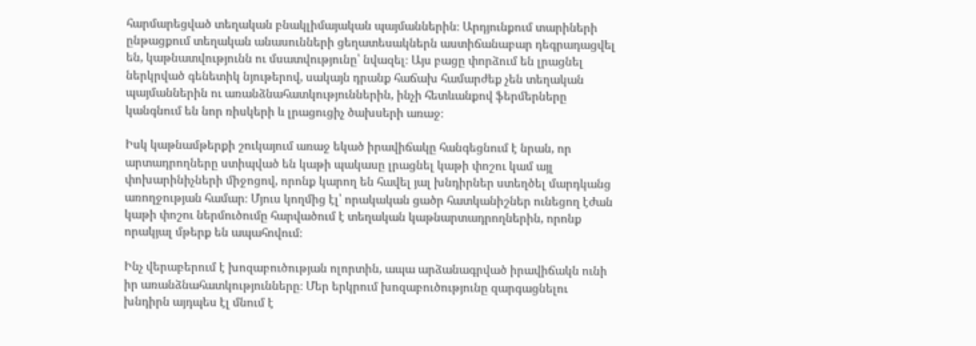հարմարեցված տեղական բնակլիմայական պայմաններին։ Արդյունքում տարիների ընթացքում տեղական անասունների ցեղատեսակներն աստիճանաբար դեգրադացվել են, կաթնատվությունն ու մսատվությունը՝ նվազել։ Այս բացը փորձում են լրացնել ներկրված գենետիկ նյութերով, սակայն դրանք հաճախ համարժեք չեն տեղական պայմաններին ու առանձնահատկություններին, ինչի հետևանքով ֆերմերները կանգնում են նոր ռիսկերի և լրացուցիչ ծախսերի առաջ։

Իսկ կաթնամթերքի շուկայում առաջ եկած իրավիճակը հանգեցնում է նրան, որ արտադրողները ստիպված են կաթի պակասը լրացնել կաթի փոշու կամ այլ փոխարինիչների միջոցով, որոնք կարող են հավել յալ խնդիրներ ստեղծել մարդկանց առողջության համար։ Մյուս կողմից էլ՝ որակական ցածր հատկանիշներ ունեցող էժան կաթի փոշու ներմուծումը հարվածում է տեղական կաթնարտադրողներին, որոնք որակյալ մթերք են ապահովում։

Ինչ վերաբերում է խոզաբուծության ոլորտին, ապա արձանագրված իրավիճակն ունի իր առանձնահատկությունները։ Մեր երկրում խոզաբուծությունը զարգացնելու խնդիրն այդպես էլ մնում է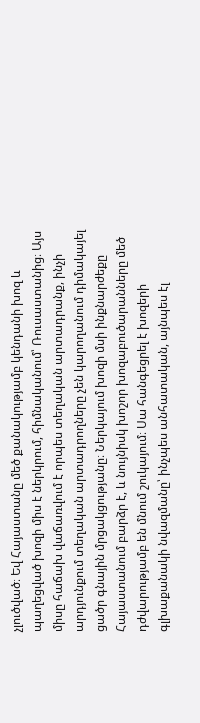չլուծված։ Եվ Հայաստանը մեծ քանակությամբ կենդանի խոզ և պաղեցված խոզի միս է ներկրում, հիմնականում՝ Ռուսաստանից։ Այս միսը հաճախ վաճառվում է որպես տեղական արտադրանք, ինչի արդյունքում տեղական արտադրողները չեն կարողանում դիմակայել ցածր գնային մրցակցությանը։ Ներկայում խոզի մսի ինքնարժեքը Հայաստանում բարձր է, և նույնիսկ խոշոր խոզաբուծարանները մեծ դժվարությամբ են մնում շուկայում։ Սա հանգեցրել է խոզերի գլխաքանակի նվազմանը՝ ինչպես անհատական, այնպես էլ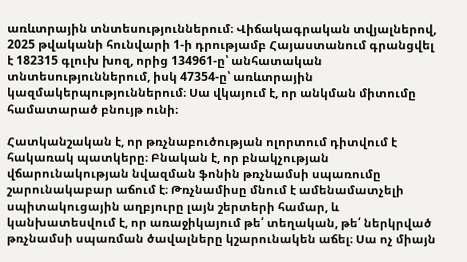առևտրային տնտեսություններում։ Վիճակագրական տվյալներով, 2025 թվականի հունվարի 1-ի դրությամբ Հայաստանում գրանցվել է 182315 գլուխ խոզ, որից 134961-ը՝ անհատական տնտեսություններում, իսկ 47354-ը՝ առևտրային կազմակերպություններում։ Սա վկայում է, որ անկման միտումը համատարած բնույթ ունի։

Հատկանշական է, որ թռչնաբուծության ոլորտում դիտվում է հակառակ պատկերը։ Բնական է, որ բնակչության վճարունակության նվազման ֆոնին թռչնամսի սպառումը շարունակաբար աճում է։ Թռչնամիսը մնում է ամենամատչելի սպիտակուցային աղբյուրը լայն շերտերի համար, և կանխատեսվում է, որ առաջիկայում թե՛ տեղական, թե՛ ներկրված թռչնամսի սպառման ծավալները կշարունակեն աճել։ Սա ոչ միայն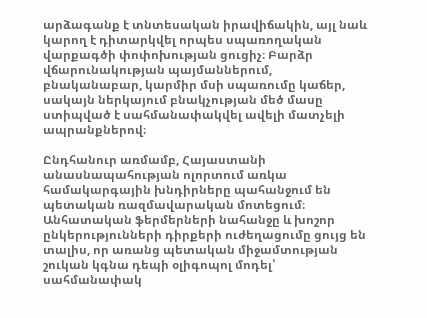արձագանք է տնտեսական իրավիճակին, այլ նաև կարող է դիտարկվել որպես սպառողական վարքագծի փոփոխության ցուցիչ։ Բարձր վճարունակության պայմաններում, բնականաբար, կարմիր մսի սպառումը կաճեր, սակայն ներկայում բնակչության մեծ մասը ստիպված է սահմանափակվել ավելի մատչելի ապրանքներով։

Ընդհանուր առմամբ, Հայաստանի անասնապահության ոլորտում առկա համակարգային խնդիրները պահանջում են պետական ռազմավարական մոտեցում։ Անհատական ֆերմերների նահանջը և խոշոր ընկերությունների դիրքերի ուժեղացումը ցույց են տալիս, որ առանց պետական միջամտության շուկան կգնա դեպի օլիգոպոլ մոդել՝ սահմանափակ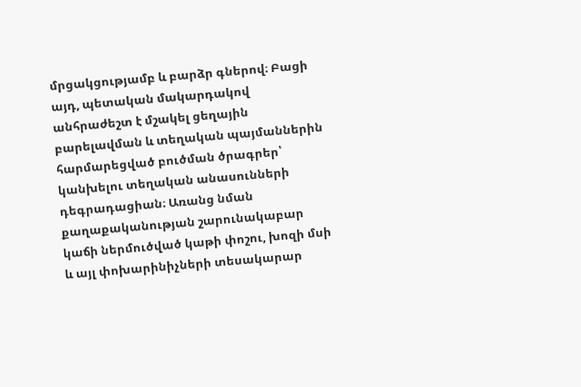մրցակցությամբ և բարձր գներով։ Բացի այդ, պետական մակարդակով անհրաժեշտ է մշակել ցեղային բարելավման և տեղական պայմաններին հարմարեցված բուծման ծրագրեր՝ կանխելու տեղական անասունների դեգրադացիան։ Առանց նման քաղաքականության շարունակաբար կաճի ներմուծված կաթի փոշու, խոզի մսի և այլ փոխարինիչների տեսակարար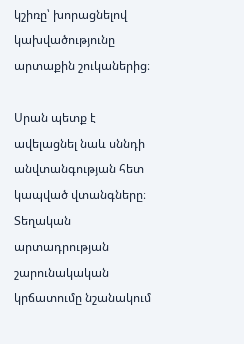կշիռը՝ խորացնելով կախվածությունը արտաքին շուկաներից։

Սրան պետք է ավելացնել նաև սննդի անվտանգության հետ կապված վտանգները։ Տեղական արտադրության շարունակական կրճատումը նշանակում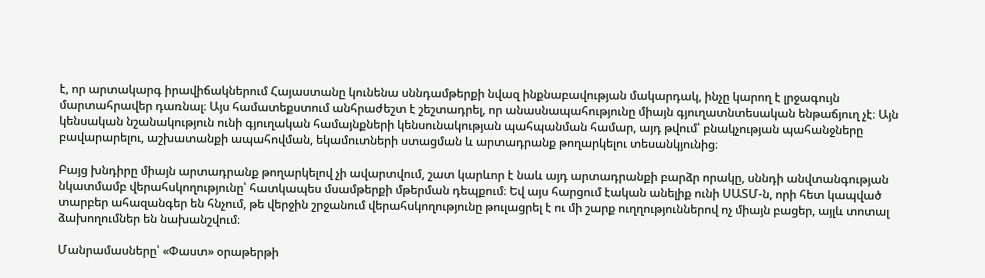է, որ արտակարգ իրավիճակներում Հայաստանը կունենա սննդամթերքի նվազ ինքնաբավության մակարդակ, ինչը կարող է լրջագույն մարտահրավեր դառնալ։ Այս համատեքստում անհրաժեշտ է շեշտադրել, որ անասնապահությունը միայն գյուղատնտեսական ենթաճյուղ չէ։ Այն կենսական նշանակություն ունի գյուղական համայնքների կենսունակության պահպանման համար, այդ թվում՝ բնակչության պահանջները բավարարելու, աշխատանքի ապահովման, եկամուտների ստացման և արտադրանք թողարկելու տեսանկյունից։

Բայց խնդիրը միայն արտադրանք թողարկելով չի ավարտվում, շատ կարևոր է նաև այդ արտադրանքի բարձր որակը, սննդի անվտանգության նկատմամբ վերահսկողությունը՝ հատկապես մսամթերքի մթերման դեպքում։ Եվ այս հարցում էական անելիք ունի ՍԱՏՄ-ն, որի հետ կապված տարբեր ահազանգեր են հնչում, թե վերջին շրջանում վերահսկողությունը թուլացրել է ու մի շարք ուղղություններով ոչ միայն բացեր, այլև տոտալ ձախողումներ են նախանշվում։

Մանրամասները՝ «Փաստ» օրաթերթի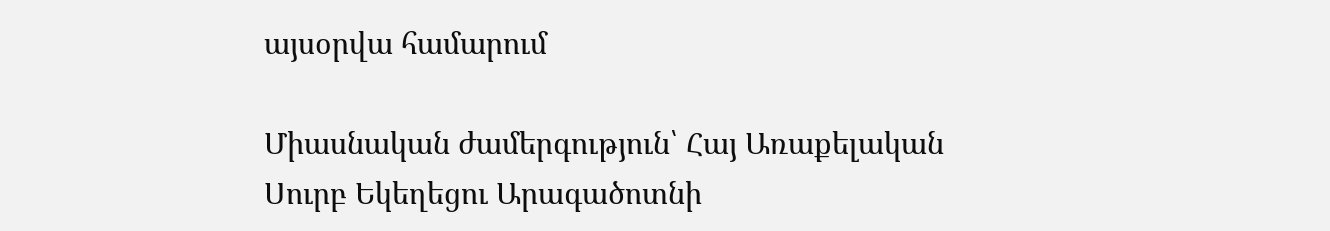այսօրվա համարում

Միասնական ժամերգություն՝ Հայ Առաքելական Սուրբ Եկեղեցու Արագածոտնի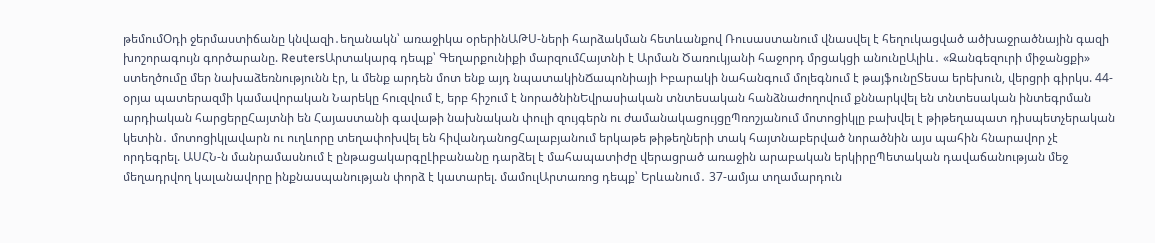թեմումՕդի ջերմաստիճանը կնվազի․եղանակն՝ առաջիկա օրերինԱԹՍ-ների հարձակման հետևանքով Ռուսաստանում վնասվել է հեղուկացված ածխաջրածնային գազի խոշորագույն գործարանը. ReutersԱրտակարգ դեպք՝ Գեղարքունիքի մարզումՀայտնի է Արման Ծառուկյանի հաջորդ մրցակցի անունըԱլիև․ «Զանգեզուրի միջանցքի» ստեղծումը մեր նախաձեռնությունն էր, և մենք արդեն մոտ ենք այդ նպատակինՃապոնիայի Իբարակի նահանգում մոլեգնում է թայֆունըՏեսա երեխուն, վերցրի գիրկս. 44-օրյա պատերազմի կամավորական Նարեկը հուզվում է, երբ հիշում է նորածնինԵվրասիական տնտեսական հանձնաժողովում քննարկվել են տնտեսական ինտեգրման արդիական հարցերըՀայտնի են Հայաստանի գավաթի նախնական փուլի զույգերն ու ժամանակացույցըՊռոշյանում մոտոցիկլը բախվել է թիթեղապատ դիսպետչերական կետին․ մոտոցիկլավարն ու ուղևորը տեղափոխվել են հիվանդանոցՀալաբյանում երկաթե թիթեղների տակ հայտնաբերված նորածնին այս պահին հնարավոր չէ որդեգրել. ԱՍՀՆ-ն մանրամասնում է ընթացակարգըԼիբանանը դարձել է մահապատիժը վերացրած առաջին արաբական երկիրըՊետական դավաճանության մեջ մեղադրվող կալանավորը ինքնասպանության փորձ է կատարել. մամուլԱրտառոց դեպք՝ Երևանում․ 37-ամյա տղամարդուն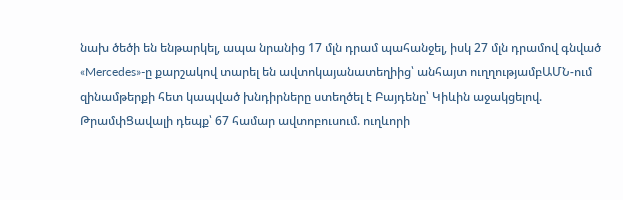նախ ծեծի են ենթարկել, ապա նրանից 17 մլն դրամ պահանջել, իսկ 27 մլն դրամով գնված «Mercedes»-ը քարշակով տարել են ավտոկայանատեղիից՝ անհայտ ուղղությամբԱՄՆ-ում զինամթերքի հետ կապված խնդիրները ստեղծել է Բայդենը՝ Կիևին աջակցելով. ԹրամփՑավալի դեպք՝ 67 համար ավտոբուսում. ուղևորի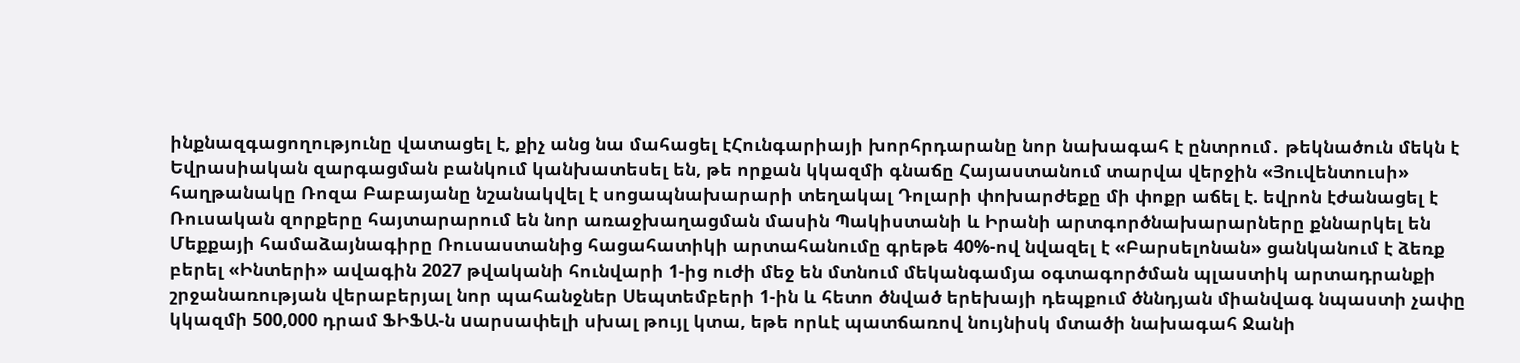ինքնազգացողությունը վատացել է, քիչ անց նա մահացել էՀունգարիայի խորհրդարանը նոր նախագահ է ընտրում․ թեկնածուն մեկն է Եվրասիական զարգացման բանկում կանխատեսել են, թե որքան կկազմի գնաճը Հայաստանում տարվա վերջին «Յուվենտուսի» հաղթանակը Ռոզա Բաբայանը նշանակվել է սոցապնախարարի տեղակալ Դոլարի փոխարժեքը մի փոքր աճել է. եվրոն էժանացել է Ռուսական զորքերը հայտարարում են նոր առաջխաղացման մասին Պակիստանի և Իրանի արտգործնախարարները քննարկել են Մեքքայի համաձայնագիրը Ռուսաստանից հացահատիկի արտահանումը գրեթե 40%-ով նվազել է «Բարսելոնան» ցանկանում է ձեռք բերել «Ինտերի» ավագին 2027 թվականի հունվարի 1-ից ուժի մեջ են մտնում մեկանգամյա օգտագործման պլաստիկ արտադրանքի շրջանառության վերաբերյալ նոր պահանջներ Սեպտեմբերի 1-ին և հետո ծնված երեխայի դեպքում ծննդյան միանվագ նպաստի չափը կկազմի 500,000 դրամ ՖԻՖԱ-ն uարսափելի սխալ թույլ կտա, եթե որևէ պատճառով նույնիսկ մտածի նախագահ Ջանի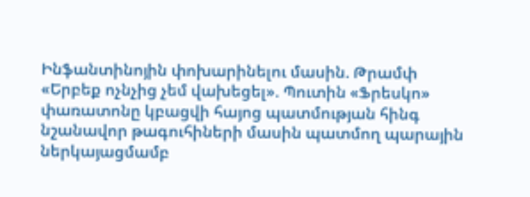Ինֆանտինոյին փոխարինելու մասին. Թրամփ «Երբեք ոչնչից չեմ վախեցել». Պուտին «Ֆրեսկո» փառատոնը կբացվի հայոց պատմության հինգ նշանավոր թագուհիների մասին պատմող պարային ներկայացմամբ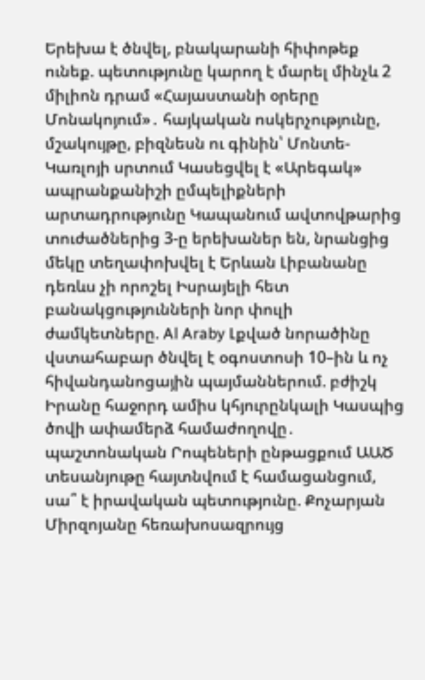Երեխա է ծնվել, բնակարանի հիփոթեք ունեք. պետությունը կարող է մարել մինչև 2 միլիոն դրամ «Հայաստանի օրերը Մոնակոյում»․ հայկական ոսկերչությունը, մշակույթը, բիզնեսն ու գինին՝ Մոնտե-Կառլոյի սրտում Կասեցվել է «Արեգակ» ապրանքանիշի ըմպելիքների արտադրությունը Կապանում ավտովթարից տուժածներից 3-ը երեխաներ են, նրանցից մեկը տեղափոխվել է Երևան Լիբանանը դեռևս չի որոշել Իսրայելի հետ բանակցությունների նոր փուլի ժամկետները. Al Araby Լքված նորածինը վստահաբար ծնվել է օգոստոսի 10–ին և ոչ հիվանդանոցային պայմաններում. բժիշկ Իրանը հաջորդ ամիս կհյուրընկալի Կասպից ծովի ափամերձ համաժողովը․ պաշտոնական Րոպեների ընթացքում ԱԱԾ տեսանյութը հայտնվում է համացանցում, սա՞ է իրավական պետությունը. Քոչարյան Միրզոյանը հեռախոսազրույց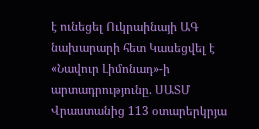է ունեցել Ուկրաինայի ԱԳ նախարարի հետ Կասեցվել է «Նավուր Լիմոնադ»-ի արտադրությունը. ՍԱՏՄ Վրաստանից 113 օտարերկրյա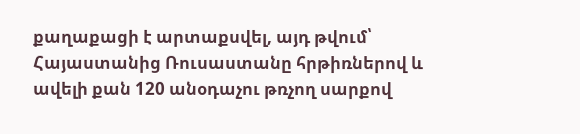քաղաքացի է արտաքսվել, այդ թվում՝ Հայաստանից Ռուսաստանը հրթիռներով և ավելի քան 120 անօդաչու թռչող սարքով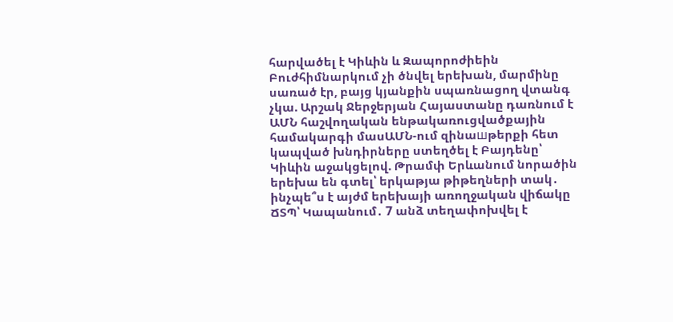հարվածել է Կիևին և Զապորոժիեին Բուժհիմնարկում չի ծնվել երեխան, մարմինը սառած էր, բայց կյանքին սպառնացող վտանգ չկա. Արշակ Ջերջերյան Հայաստանը դառնում է ԱՄՆ հաշվողական ենթակառուցվածքային համակարգի մասԱՄՆ-ում զինաшթերքի հետ կապված խնդիրները ստեղծել է Բայդենը՝ Կիևին աջակցելով. Թրամփ Երևանում նորածին երեխա են գտել՝ երկաթյա թիթեղների տակ․ ինչպե՞ս է այժմ երեխայի առողջական վիճակը ՃՏՊ՝ Կապանում․ 7 անձ տեղափոխվել է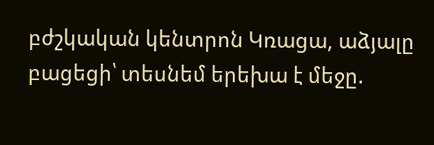բժշկական կենտրոն Կռացա, աձյալը բացեցի՝ տեսնեմ երեխա է մեջը.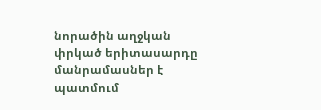նորածին աղջկան փրկած երիտասարդը մանրամասներ է պատմում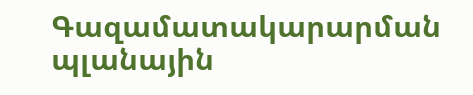Գազամատակարարման պլանային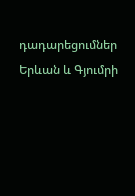դադարեցումներ Երևան և Գյումրի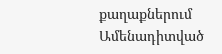քաղաքներում
Ամենադիտված